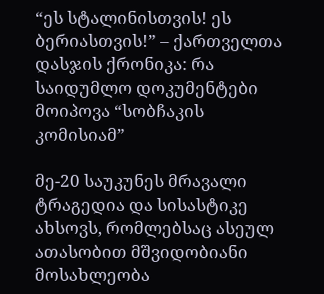“ეს სტალინისთვის! ეს ბერიასთვის!” – ქართველთა დასჯის ქრონიკა: რა საიდუმლო დოკუმენტები მოიპოვა “სობჩაკის კომისიამ”

მე-20 საუკუნეს მრავალი ტრაგედია და სისასტიკე ახსოვს, რომლებსაც ასეულ ათასობით მშვიდობიანი მოსახლეობა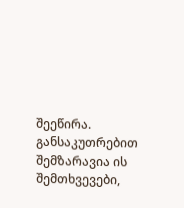შეეწირა. განსაკუთრებით შემზარავია ის შემთხვევები,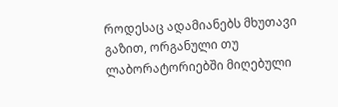როდესაც ადამიანებს მხუთავი გაზით, ორგანული თუ ლაბორატორიებში მიღებული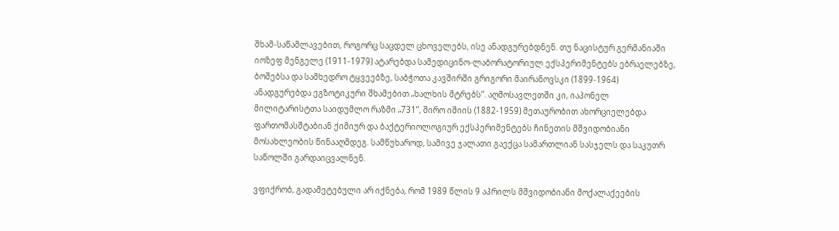შხამ-საწამლავებით, როგორც საცდელ ცხოველებს, ისე ანადგურებდნენ. თუ ნაცისტურ გერმანიაში იოზეფ მენგელე (1911-1979) ატარებდა სამედიცინო-ლაბორატორიულ ექსპერიმენტებს ებრაელებზე, ბოშებსა და სამხედრო ტყვეებზე, საბჭოთა კავშირში გრიგორი მაირანოვსკი (1899-1964) ანადგურებდა ეგზოტიკური შხამებით „ხალხის მტრებს“. აღმოსავლეთში კი, იაპონელ მილიტარისტთა საიდუმლო რაზმი „731“, შირო იშიის (1882-1959) მეთაურობით ახორციელებდა ფართომასშტაბიან ქიმიურ და ბაქტერიოლოგიურ ექსპერიმენტებს ჩინეთის მშვიდობიანი მოსახლეობის წინააღმდეგ. სამწუხაროდ, სამივე ჯალათი გაექცა სამართლიან სასჯელს და საკუთრ საწოლში გარდაიცვალნენ.

ვფიქრობ, გადამეტებული არ იქნება, რომ 1989 წლის 9 აპრილს მშვიდობიანი მოქალაქეების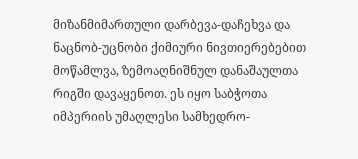მიზანმიმართული დარბევა-დაჩეხვა და ნაცნობ-უცნობი ქიმიური ნივთიერებებით მოწამლვა, ზემოაღნიშნულ დანაშაულთა რიგში დავაყენოთ. ეს იყო საბჭოთა იმპერიის უმაღლესი სამხედრო-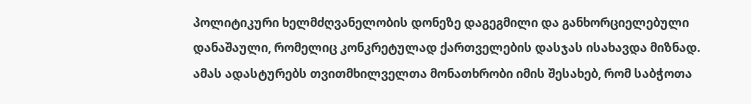პოლიტიკური ხელმძღვანელობის დონეზე დაგეგმილი და განხორციელებული დანაშაული, რომელიც კონკრეტულად ქართველების დასჯას ისახავდა მიზნად. ამას ადასტურებს თვითმხილველთა მონათხრობი იმის შესახებ, რომ საბჭოთა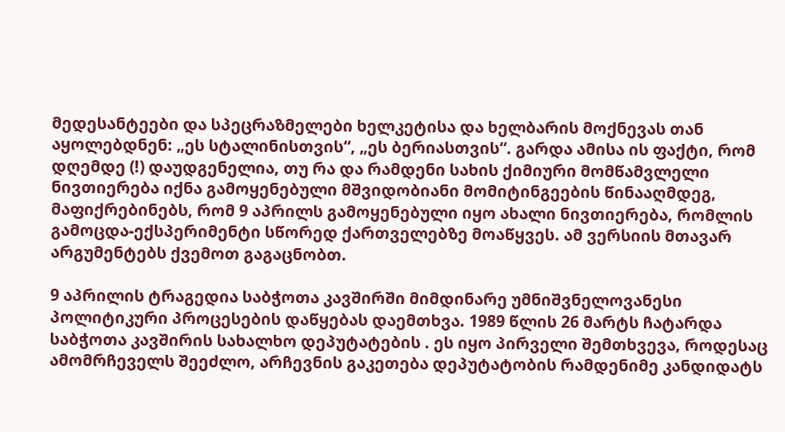მედესანტეები და სპეცრაზმელები ხელკეტისა და ხელბარის მოქნევას თან აყოლებდნენ: „ეს სტალინისთვის“, „ეს ბერიასთვის“. გარდა ამისა ის ფაქტი, რომ დღემდე (!) დაუდგენელია, თუ რა და რამდენი სახის ქიმიური მომწამვლელი ნივთიერება იქნა გამოყენებული მშვიდობიანი მომიტინგეების წინააღმდეგ, მაფიქრებინებს, რომ 9 აპრილს გამოყენებული იყო ახალი ნივთიერება, რომლის გამოცდა-ექსპერიმენტი სწორედ ქართველებზე მოაწყვეს. ამ ვერსიის მთავარ არგუმენტებს ქვემოთ გაგაცნობთ.

9 აპრილის ტრაგედია საბჭოთა კავშირში მიმდინარე უმნიშვნელოვანესი პოლიტიკური პროცესების დაწყებას დაემთხვა. 1989 წლის 26 მარტს ჩატარდა საბჭოთა კავშირის სახალხო დეპუტატების . ეს იყო პირველი შემთხვევა, როდესაც ამომრჩეველს შეეძლო, არჩევნის გაკეთება დეპუტატობის რამდენიმე კანდიდატს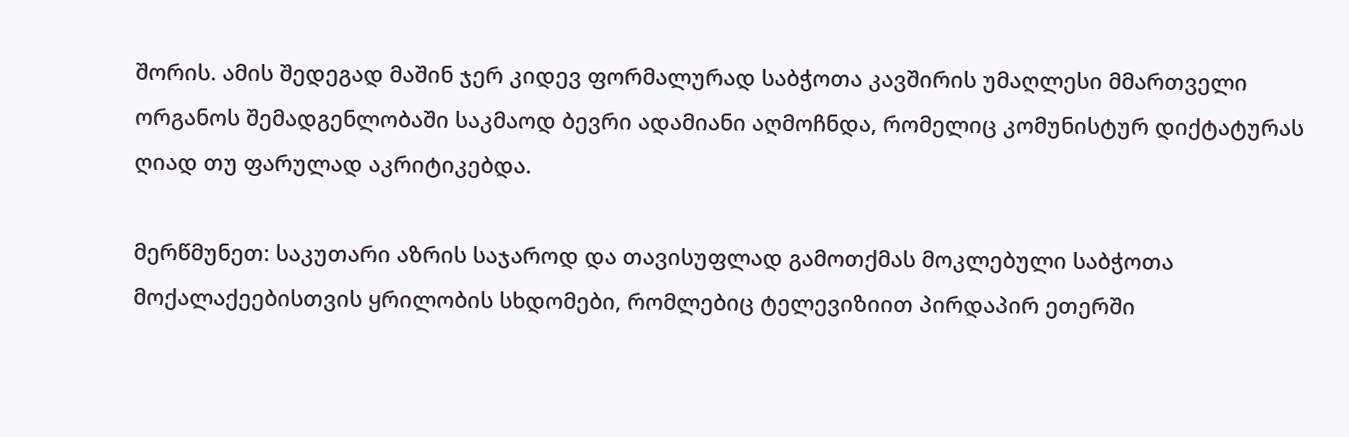შორის. ამის შედეგად მაშინ ჯერ კიდევ ფორმალურად საბჭოთა კავშირის უმაღლესი მმართველი ორგანოს შემადგენლობაში საკმაოდ ბევრი ადამიანი აღმოჩნდა, რომელიც კომუნისტურ დიქტატურას ღიად თუ ფარულად აკრიტიკებდა.

მერწმუნეთ: საკუთარი აზრის საჯაროდ და თავისუფლად გამოთქმას მოკლებული საბჭოთა მოქალაქეებისთვის ყრილობის სხდომები, რომლებიც ტელევიზიით პირდაპირ ეთერში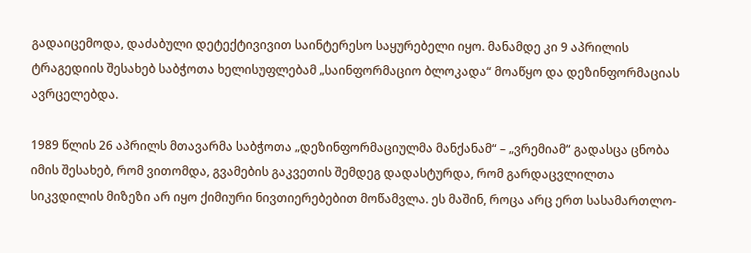გადაიცემოდა, დაძაბული დეტექტივივით საინტერესო საყურებელი იყო. მანამდე კი 9 აპრილის ტრაგედიის შესახებ საბჭოთა ხელისუფლებამ „საინფორმაციო ბლოკადა“ მოაწყო და დეზინფორმაციას ავრცელებდა.

1989 წლის 26 აპრილს მთავარმა საბჭოთა „დეზინფორმაციულმა მანქანამ“ – „ვრემიამ“ გადასცა ცნობა იმის შესახებ, რომ ვითომდა, გვამების გაკვეთის შემდეგ დადასტურდა, რომ გარდაცვლილთა სიკვდილის მიზეზი არ იყო ქიმიური ნივთიერებებით მოწამვლა. ეს მაშინ, როცა არც ერთ სასამართლო-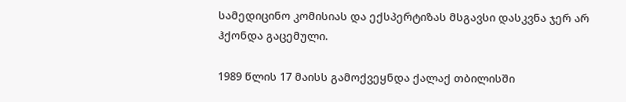სამედიცინო კომისიას და ექსპერტიზას მსგავსი დასკვნა ჯერ არ ჰქონდა გაცემული.

1989 წლის 17 მაისს გამოქვეყნდა ქალაქ თბილისში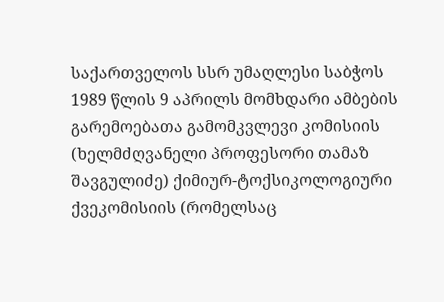საქართველოს სსრ უმაღლესი საბჭოს 1989 წლის 9 აპრილს მომხდარი ამბების გარემოებათა გამომკვლევი კომისიის (ხელმძღვანელი პროფესორი თამაზ შავგულიძე) ქიმიურ-ტოქსიკოლოგიური ქვეკომისიის (რომელსაც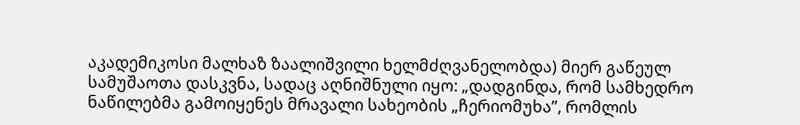აკადემიკოსი მალხაზ ზაალიშვილი ხელმძღვანელობდა) მიერ გაწეულ სამუშაოთა დასკვნა, სადაც აღნიშნული იყო: „დადგინდა, რომ სამხედრო ნაწილებმა გამოიყენეს მრავალი სახეობის „ჩერიომუხა”, რომლის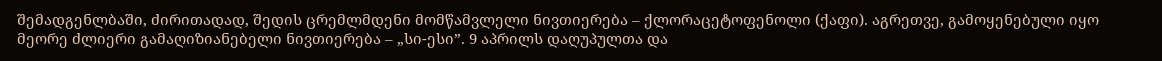შემადგენლბაში, ძირითადად, შედის ცრემლმდენი მომწამვლელი ნივთიერება – ქლორაცეტოფენოლი (ქაფი). აგრეთვე, გამოყენებული იყო მეორე ძლიერი გამაღიზიანებელი ნივთიერება – „სი-ესი”. 9 აპრილს დაღუპულთა და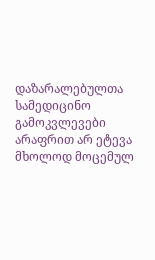დაზარალებულთა სამედიცინო გამოკვლევები არაფრით არ ეტევა მხოლოდ მოცემულ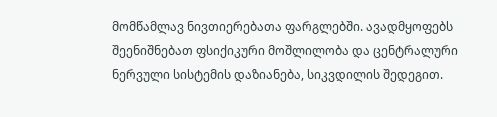მომწამლავ ნივთიერებათა ფარგლებში. ავადმყოფებს შეენიშნებათ ფსიქიკური მოშლილობა და ცენტრალური ნერვული სისტემის დაზიანება, სიკვდილის შედეგით.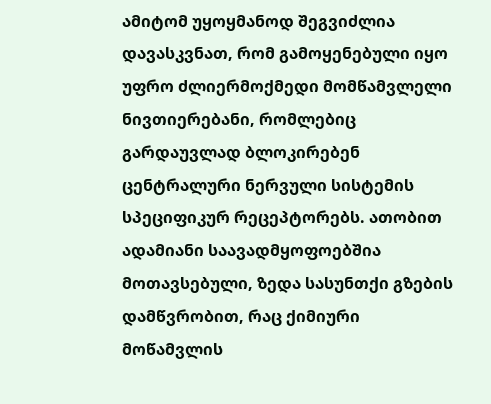ამიტომ უყოყმანოდ შეგვიძლია დავასკვნათ, რომ გამოყენებული იყო უფრო ძლიერმოქმედი მომწამვლელი ნივთიერებანი, რომლებიც გარდაუვლად ბლოკირებენ ცენტრალური ნერვული სისტემის სპეციფიკურ რეცეპტორებს. ათობით ადამიანი საავადმყოფოებშია მოთავსებული, ზედა სასუნთქი გზების დამწვრობით, რაც ქიმიური მოწამვლის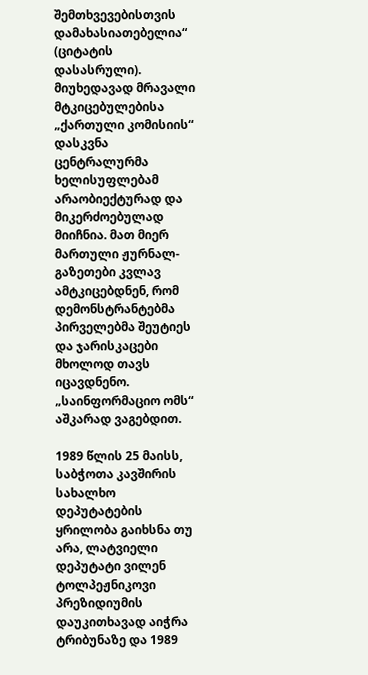შემთხვევებისთვის დამახასიათებელია“ (ციტატის დასასრული). მიუხედავად მრავალი მტკიცებულებისა „ქართული კომისიის“ დასკვნა ცენტრალურმა ხელისუფლებამ არაობიექტურად და მიკერძოებულად მიიჩნია. მათ მიერ მართული ჟურნალ-გაზეთები კვლავ ამტკიცებდნენ, რომ დემონსტრანტებმა პირველებმა შეუტიეს და ჯარისკაცები მხოლოდ თავს იცავდნენო. „საინფორმაციო ომს“ აშკარად ვაგებდით.

1989 წლის 25 მაისს, საბჭოთა კავშირის სახალხო დეპუტატების ყრილობა გაიხსნა თუ არა, ლატვიელი დეპუტატი ვილენ ტოლპეჟნიკოვი პრეზიდიუმის დაუკითხავად აიჭრა ტრიბუნაზე და 1989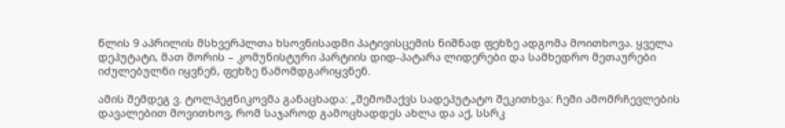წლის 9 აპრილის მსხვერპლთა ხსოვნისადმი პატივისცემის ნიშნად ფეხზე ადგომა მოითხოვა. ყველა დეპუტატი, მათ შორის – კომუნისტური პარტიის დიდ-პატარა ლიდერები და სამხედრო მეთაურები იძულებულნი იყვნენ, ფეხზე წამომდგარიყვნენ.

ამის შემდეგ ვ. ტოლპეჟნიკოვმა განაცხადა: „შემომაქვს სადეპუტატო შეკითხვა: ჩემი ამომრჩევლების დავალებით მოვითხოვ, რომ საჯაროდ გამოცხადდეს ახლა და აქ, სსრკ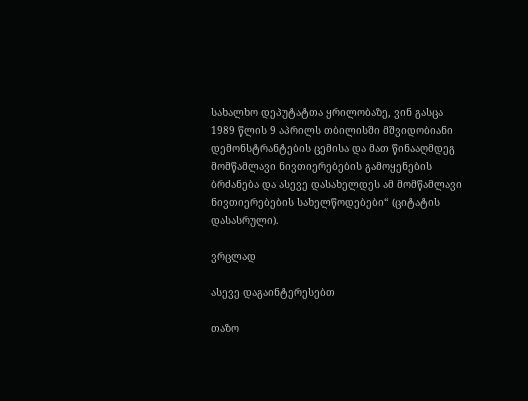სახალხო დეპუტატთა ყრილობაზე, ვინ გასცა 1989 წლის 9 აპრილს თბილისში მშვიდობიანი დემონსტრანტების ცემისა და მათ წინააღმდეგ მომწამლავი ნივთიერებების გამოყენების ბრძანება და ასევე დასახელდეს ამ მომწამლავი ნივთიერებების სახელწოდებები“ (ციტატის დასასრული).

ვრცლად

ასევე დაგაინტერესებთ

თაზო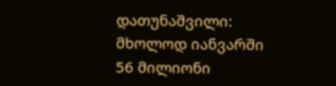დათუნაშვილი: მხოლოდ იანვარში 56 მილიონი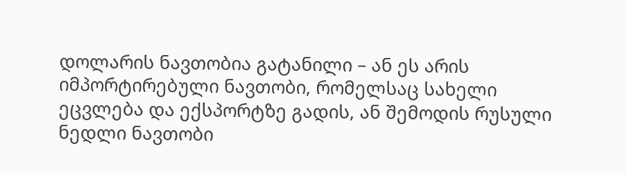დოლარის ნავთობია გატანილი – ან ეს არის იმპორტირებული ნავთობი, რომელსაც სახელი ეცვლება და ექსპორტზე გადის, ან შემოდის რუსული ნედლი ნავთობი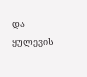და ყულევის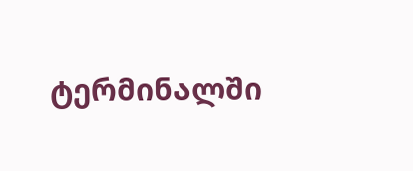ტერმინალში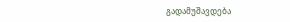გადამუშავდება